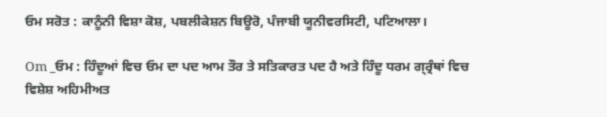ਓਮ ਸਰੋਤ : ਕਾਨੂੰਨੀ ਵਿਸ਼ਾ ਕੋਸ਼, ਪਬਲੀਕੇਸ਼ਨ ਬਿਊਰੋ, ਪੰਜਾਬੀ ਯੂਨੀਵਰਸਿਟੀ, ਪਟਿਆਲਾ।

Om _ਓਮ : ਹਿੰਦੂਆਂ ਵਿਚ ਓਮ ਦਾ ਪਦ ਆਮ ਤੌਰ ਤੇ ਸਤਿਕਾਰਤ ਪਦ ਹੈ ਅਤੇ ਹਿੰਦੂ ਧਰਮ ਗ੍ਰ੍ਰੰਥਾਂ ਵਿਚ ਵਿਸ਼ੇਸ਼ ਅਹਿਮੀਅਤ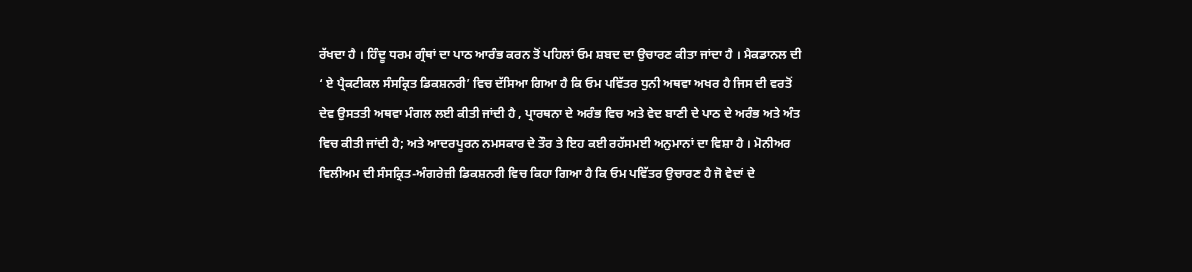ਰੱਖਦਾ ਹੈ । ਹਿੰਦੂ ਧਰਮ ਗ੍ਰੰਥਾਂ ਦਾ ਪਾਠ ਆਰੰਭ ਕਰਨ ਤੋਂ ਪਹਿਲਾਂ ਓਮ ਸ਼ਬਦ ਦਾ ਉਚਾਰਣ ਕੀਤਾ ਜਾਂਦਾ ਹੈ । ਮੈਕਡਾਨਲ ਦੀ ‘ ਏ ਪ੍ਰੈਕਟੀਕਲ ਸੰਸਕ੍ਰਿਤ ਡਿਕਸ਼ਨਰੀ’ ਵਿਚ ਦੱਸਿਆ ਗਿਆ ਹੈ ਕਿ ਓਮ ਪਵਿੱਤਰ ਧੁਨੀ ਅਥਵਾ ਅਖਰ ਹੈ ਜਿਸ ਦੀ ਵਰਤੋਂ ਦੇਵ ਉਸਤਤੀ ਅਥਵਾ ਮੰਗਲ ਲਈ ਕੀਤੀ ਜਾਂਦੀ ਹੈ , ਪ੍ਰਾਰਥਨਾ ਦੇ ਅਰੰਭ ਵਿਚ ਅਤੇ ਵੇਦ ਬਾਣੀ ਦੇ ਪਾਠ ਦੇ ਅਰੰਭ ਅਤੇ ਅੰਤ ਵਿਚ ਕੀਤੀ ਜਾਂਦੀ ਹੈ; ਅਤੇ ਆਦਰਪੂਰਨ ਨਮਸਕਾਰ ਦੇ ਤੌਰ ਤੇ ਇਹ ਕਈ ਰਹੱਸਮਈ ਅਨੁਮਾਨਾਂ ਦਾ ਵਿਸ਼ਾ ਹੈ । ਮੋਨੀਅਰ ਵਿਲੀਅਮ ਦੀ ਸੰਸਕ੍ਰਿਤ-ਅੰਗਰੇਜ਼ੀ ਡਿਕਸ਼ਨਰੀ ਵਿਚ ਕਿਹਾ ਗਿਆ ਹੈ ਕਿ ਓਮ ਪਵਿੱਤਰ ਉਚਾਰਣ ਹੈ ਜੋ ਵੇਦਾਂ ਦੇ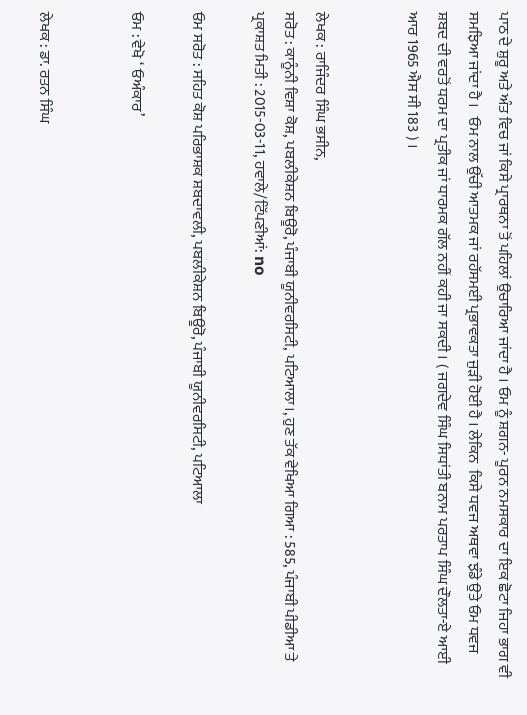ਪਾਠ ਦੇ ਸ਼ੁਰੂ ਅਤੇ ਅੰਤ ਵਿਚ ਜਾਂ ਕਿਸੇ ਪ੍ਰਾਰਥਨਾ ਤੋਂ ਪਹਿਲਾਂ ਉਚਾਰਿਆ ਜਾਂਦਾ ਹੈ । ਓਮ ਨੂੰ ਸ਼ਗਨ- ਪੂਰਨ ਨਮਸਕਾਰ ਦਾ ਇਕ ਛੋਟਾ ਜਿਹਾ ਭਾਗ ਵੀ ਸਮਝਿਆ ਜਾਂਦਾ ਹੈ ।   ਓਮ ਨਾਲ ਉੱਚੀ ਆਤਮਕ ਜਾਂ ਰਹੱਸਮਈ ਪ੍ਰਭਾਵਕਤਾ ਜੁੜੀ ਹੋਈ ਹੈ । ਲੇਕਿਨ  ਕਿਸੇ ਧਵਜ ਅਥਵਾ ਝੰਡੇ ਉਤੇ ਓਮ ਧਵਜ ਸ਼ਬਦ ਦੀ ਵਰਤੋਂ ਧਰਮ ਦਾ ਪ੍ਰਤੀਕ ਜਾਂ ਧਾਰਮਕ ਗੱਲ ਨਹੀਂ ਕਹੀ ਜਾ ਸਕਦੀ । ( ਜਗਦੇਵ ਸਿੰਘ ਸਿਧਾਂਤੀ ਬਨਾਮ ਪਰਤਾਪ ਸਿੰਘ ਦੌਲਤਾ-ਏ ਆਈ ਆਰ 1965 ਐਸ ਸੀ 183 ) ।


ਲੇਖਕ : ਰਾਜਿੰਦਰ ਸਿੰਘ ਭਸੀਨ,
ਸਰੋਤ : ਕਾਨੂੰਨੀ ਵਿਸ਼ਾ ਕੋਸ਼, ਪਬਲੀਕੇਸ਼ਨ ਬਿਊਰੋ, ਪੰਜਾਬੀ ਯੂਨੀਵਰਸਿਟੀ, ਪਟਿਆਲਾ।, ਹੁਣ ਤੱਕ ਵੇਖਿਆ ਗਿਆ : 585, ਪੰਜਾਬੀ ਪੀਡੀਆ ਤੇ ਪ੍ਰਕਾਸ਼ਤ ਮਿਤੀ : 2015-03-11, ਹਵਾਲੇ/ਟਿੱਪਣੀਆਂ: no

ਓਮ ਸਰੋਤ : ਸਹਿਤ ਕੋਸ਼ ਪਰਿਭਾਸ਼ਕ ਸ਼ਬਦਾਵਲੀ, ਪਬਲੀਕੇਸ਼ਨ ਬਿਊਰੋ, ਪੰਜਾਬੀ ਯੂਨੀਵਰਸਿਟੀ, ਪਟਿਆਲਾ

ਓਮ : ਵੇਖੋ ‘ ਓਅੰਕਾਰ’


ਲੇਖਕ : ਡਾ. ਰਤਨ ਸਿੰਘ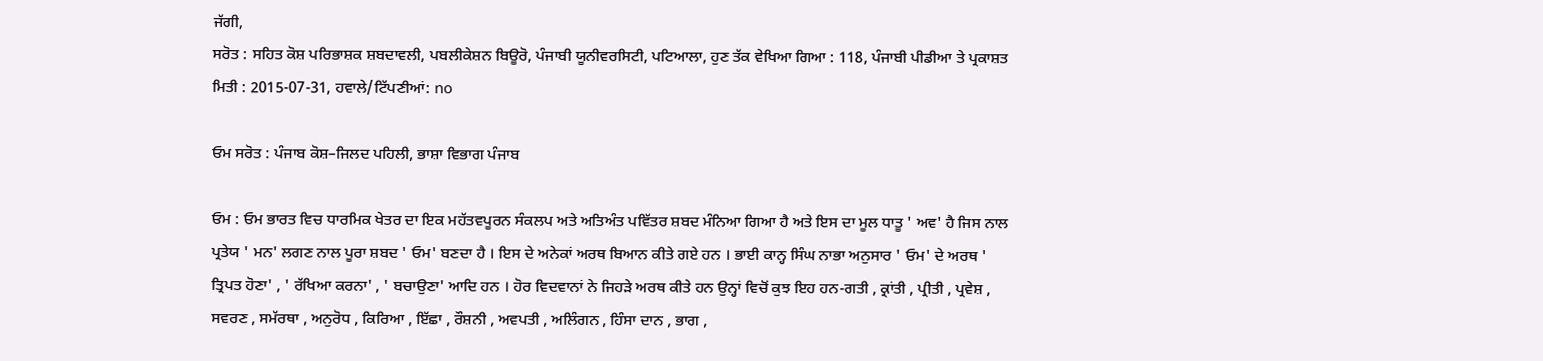ਜੱਗੀ,
ਸਰੋਤ : ਸਹਿਤ ਕੋਸ਼ ਪਰਿਭਾਸ਼ਕ ਸ਼ਬਦਾਵਲੀ, ਪਬਲੀਕੇਸ਼ਨ ਬਿਊਰੋ, ਪੰਜਾਬੀ ਯੂਨੀਵਰਸਿਟੀ, ਪਟਿਆਲਾ, ਹੁਣ ਤੱਕ ਵੇਖਿਆ ਗਿਆ : 118, ਪੰਜਾਬੀ ਪੀਡੀਆ ਤੇ ਪ੍ਰਕਾਸ਼ਤ ਮਿਤੀ : 2015-07-31, ਹਵਾਲੇ/ਟਿੱਪਣੀਆਂ: no

ਓਮ ਸਰੋਤ : ਪੰਜਾਬ ਕੋਸ਼–ਜਿਲਦ ਪਹਿਲੀ, ਭਾਸ਼ਾ ਵਿਭਾਗ ਪੰਜਾਬ

ਓਮ : ਓਮ ਭਾਰਤ ਵਿਚ ਧਾਰਮਿਕ ਖੇਤਰ ਦਾ ਇਕ ਮਹੱਤਵਪੂਰਨ ਸੰਕਲਪ ਅਤੇ ਅਤਿਅੰਤ ਪਵਿੱਤਰ ਸ਼ਬਦ ਮੰਨਿਆ ਗਿਆ ਹੈ ਅਤੇ ਇਸ ਦਾ ਮੂਲ ਧਾਤੂ ' ਅਵ' ਹੈ ਜਿਸ ਨਾਲ ਪ੍ਰਤੇਯ ' ਮਨ' ਲਗਣ ਨਾਲ ਪੂਰਾ ਸ਼ਬਦ ' ਓਮ' ਬਣਦਾ ਹੈ । ਇਸ ਦੇ ਅਨੇਕਾਂ ਅਰਥ ਬਿਆਨ ਕੀਤੇ ਗਏ ਹਨ । ਭਾਈ ਕਾਨ੍ਹ ਸਿੰਘ ਨਾਭਾ ਅਨੁਸਾਰ ' ਓਮ' ਦੇ ਅਰਥ ' ਤ੍ਰਿਪਤ ਹੋਣਾ' , ' ਰੱਖਿਆ ਕਰਨਾ' , ' ਬਚਾਉਣਾ' ਆਦਿ ਹਨ । ਹੋਰ ਵਿਦਵਾਨਾਂ ਨੇ ਜਿਹੜੇ ਅਰਥ ਕੀਤੇ ਹਨ ਉਨ੍ਹਾਂ ਵਿਚੋਂ ਕੁਝ ਇਹ ਹਨ-ਗਤੀ , ਕ੍ਰਾਂਤੀ , ਪ੍ਰੀਤੀ , ਪ੍ਰਵੇਸ਼ , ਸਵਰਣ , ਸਮੱਰਥਾ , ਅਨੁਰੋਧ , ਕਿਰਿਆ , ਇੱਛਾ , ਰੌਸ਼ਨੀ , ਅਵਪਤੀ , ਅਲਿੰਗਨ , ਹਿੰਸਾ ਦਾਨ , ਭਾਗ ,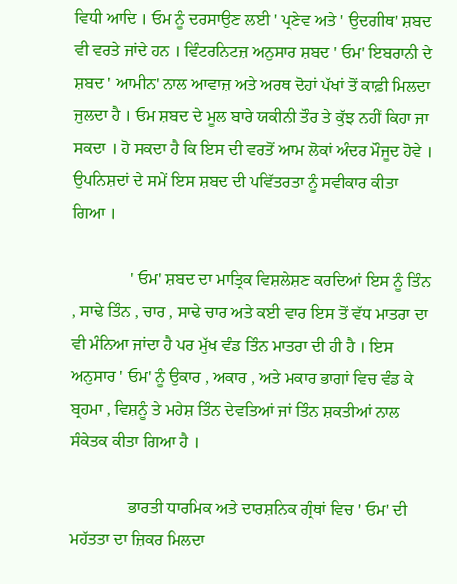ਵਿਧੀ ਆਦਿ । ਓਮ ਨੂੰ ਦਰਸਾਉਣ ਲਈ ' ਪ੍ਰਣੇਵ ਅਤੇ ' ਉਦਗੀਥ' ਸ਼ਬਦ ਵੀ ਵਰਤੇ ਜਾਂਦੇ ਹਨ । ਵਿੰਟਰਨਿਟਜ਼ ਅਨੁਸਾਰ ਸ਼ਬਦ ' ਓਮ' ਇਬਰਾਨੀ ਦੇ ਸ਼ਬਦ ' ਆਮੀਨ' ਨਾਲ ਆਵਾਜ਼ ਅਤੇ ਅਰਥ ਦੋਹਾਂ ਪੱਖਾਂ ਤੋਂ ਕਾਫ਼ੀ ਮਿਲਦਾ ਜੁਲਦਾ ਹੈ । ਓਮ ਸ਼ਬਦ ਦੇ ਮੂਲ ਬਾਰੇ ਯਕੀਨੀ ਤੌਰ ਤੇ ਕੁੱਝ ਨਹੀਂ ਕਿਹਾ ਜਾ ਸਕਦਾ । ਹੋ ਸਕਦਾ ਹੈ ਕਿ ਇਸ ਦੀ ਵਰਤੋਂ ਆਮ ਲੋਕਾਂ ਅੰਦਰ ਮੌਜੂਦ ਹੋਵੇ । ਉਪਨਿਸ਼ਦਾਂ ਦੇ ਸਮੇਂ ਇਸ ਸ਼ਬਦ ਦੀ ਪਵਿੱਤਰਤਾ ਨੂੰ ਸਵੀਕਾਰ ਕੀਤਾ ਗਿਆ ।

              ' ਓਮ' ਸ਼ਬਦ ਦਾ ਮਾਤ੍ਰਿਕ ਵਿਸ਼ਲੇਸ਼ਣ ਕਰਦਿਆਂ ਇਸ ਨੂੰ ਤਿੰਨ , ਸਾਢੇ ਤਿੰਨ , ਚਾਰ , ਸਾਢੇ ਚਾਰ ਅਤੇ ਕਈ ਵਾਰ ਇਸ ਤੋਂ ਵੱਧ ਮਾਤਰਾ ਦਾ ਵੀ ਮੰਨਿਆ ਜਾਂਦਾ ਹੈ ਪਰ ਮੁੱਖ ਵੰਡ ਤਿੰਨ ਮਾਤਰਾ ਦੀ ਹੀ ਹੈ । ਇਸ ਅਨੁਸਾਰ ' ਓਮ' ਨੂੰ ਉਕਾਰ , ਅਕਾਰ , ਅਤੇ ਮਕਾਰ ਭਾਗਾਂ ਵਿਚ ਵੰਡ ਕੇ ਬ੍ਰਹਮਾ , ਵਿਸ਼ਨੂੰ ਤੇ ਮਹੇਸ਼ ਤਿੰਨ ਦੇਵਤਿਆਂ ਜਾਂ ਤਿੰਨ ਸ਼ਕਤੀਆਂ ਨਾਲ ਸੰਕੇਤਕ ਕੀਤਾ ਗਿਆ ਹੈ ।

              ਭਾਰਤੀ ਧਾਰਮਿਕ ਅਤੇ ਦਾਰਸ਼ਨਿਕ ਗ੍ਰੰਥਾਂ ਵਿਚ ' ਓਮ' ਦੀ ਮਹੱਤਤਾ ਦਾ ਜ਼ਿਕਰ ਮਿਲਦਾ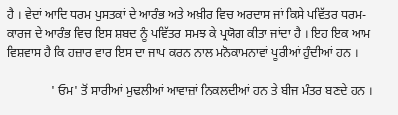ਹੈ । ਵੇਦਾਂ ਆਦਿ ਧਰਮ ਪੁਸਤਕਾਂ ਦੇ ਆਰੰਭ ਅਤੇ ਅਖ਼ੀਰ ਵਿਚ ਅਰਦਾਸ ਜਾਂ ਕਿਸੇ ਪਵਿੱਤਰ ਧਰਮ-ਕਾਰਜ ਦੇ ਆਰੰਭ ਵਿਚ ਇਸ ਸ਼ਬਦ ਨੂੰ ਪਵਿੱਤਰ ਸਮਝ ਕੇ ਪ੍ਰਯੋਗ ਕੀਤਾ ਜਾਂਦਾ ਹੈ । ਇਹ ਇਕ ਆਮ ਵਿਸ਼ਵਾਸ ਹੈ ਕਿ ਹਜ਼ਾਰ ਵਾਰ ਇਸ ਦਾ ਜਾਪ ਕਰਨ ਨਾਲ ਮਨੋਕਾਮਨਾਵਾਂ ਪੂਰੀਆਂ ਹੁੰਦੀਆਂ ਹਨ ।

              ' ਓਮ' ਤੋਂ ਸਾਰੀਆਂ ਮੁਢਲੀਆਂ ਆਵਾਜ਼ਾਂ ਨਿਕਲਦੀਆਂ ਹਨ ਤੇ ਬੀਜ ਮੰਤਰ ਬਣਦੇ ਹਨ ।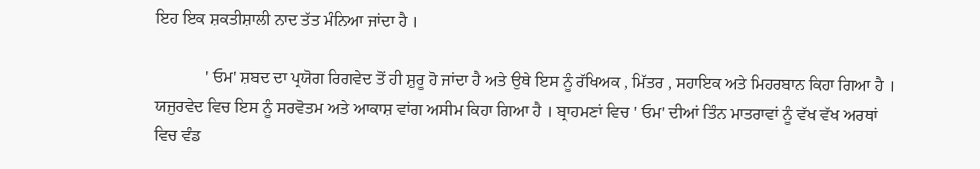ਇਹ ਇਕ ਸ਼ਕਤੀਸ਼ਾਲੀ ਨਾਦ ਤੱਤ ਮੰਨਿਆ ਜਾਂਦਾ ਹੈ ।

            ' ਓਮ' ਸ਼ਬਦ ਦਾ ਪ੍ਰਯੋਗ ਰਿਗਵੇਦ ਤੋਂ ਹੀ ਸ਼ੁਰੂ ਹੋ ਜਾਂਦਾ ਹੈ ਅਤੇ ਉਥੇ ਇਸ ਨੂੰ ਰੱਖਿਅਕ , ਮਿੱਤਰ , ਸਹਾਇਕ ਅਤੇ ਮਿਹਰਬਾਨ ਕਿਹਾ ਗਿਆ ਹੈ । ਯਜੁਰਵੇਦ ਵਿਚ ਇਸ ਨੂੰ ਸਰਵੋਤਮ ਅਤੇ ਆਕਾਸ਼ ਵਾਂਗ ਅਸੀਮ ਕਿਹਾ ਗਿਆ ਹੈ । ਬ੍ਰਾਹਮਣਾਂ ਵਿਚ ' ਓਮ' ਦੀਆਂ ਤਿੰਨ ਮਾਤਰਾਵਾਂ ਨੂੰ ਵੱਖ ਵੱਖ ਅਰਥਾਂ ਵਿਚ ਵੰਡ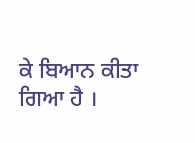ਕੇ ਬਿਆਨ ਕੀਤਾ ਗਿਆ ਹੈ ।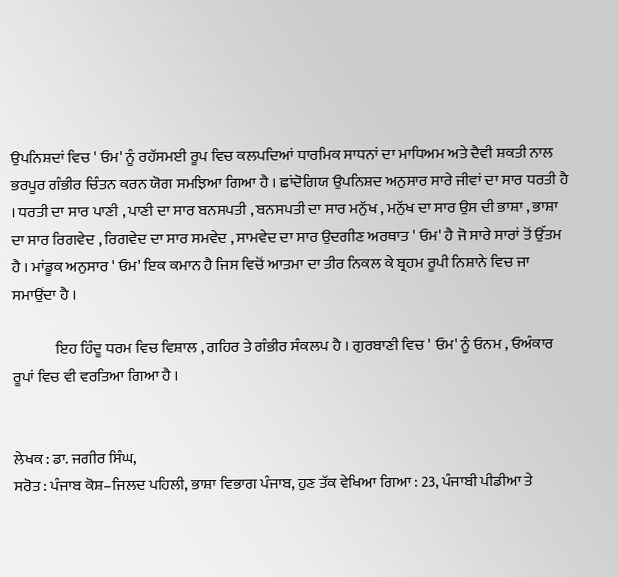ਉਪਨਿਸ਼ਦਾਂ ਵਿਚ ' ਓਮ' ਨੂੰ ਰਹੱਸਮਈ ਰੂਪ ਵਿਚ ਕਲਪਦਿਆਂ ਧਾਰਮਿਕ ਸਾਧਨਾਂ ਦਾ ਮਾਧਿਅਮ ਅਤੇ ਦੈਵੀ ਸ਼ਕਤੀ ਨਾਲ ਭਰਪੂਰ ਗੰਭੀਰ ਚਿੰਤਨ ਕਰਨ ਯੋਗ ਸਮਝਿਆ ਗਿਆ ਹੈ । ਛਾਂਦੋਗਿਯ ਉਪਨਿਸ਼ਦ ਅਨੁਸਾਰ ਸਾਰੇ ਜੀਵਾਂ ਦਾ ਸਾਰ ਧਰਤੀ ਹੈ । ਧਰਤੀ ਦਾ ਸਾਰ ਪਾਣੀ , ਪਾਣੀ ਦਾ ਸਾਰ ਬਨਸਪਤੀ , ਬਨਸਪਤੀ ਦਾ ਸਾਰ ਮਨੁੱਖ , ਮਨੁੱਖ ਦਾ ਸਾਰ ਉਸ ਦੀ ਭਾਸ਼ਾ , ਭਾਸ਼ਾ ਦਾ ਸਾਰ ਰਿਗਵੇਦ , ਰਿਗਵੇਦ ਦਾ ਸਾਰ ਸਮਵੇਦ , ਸਾਮਵੇਦ ਦਾ ਸਾਰ ਉਦਗੀਣ ਅਰਥਾਤ ' ਓਮ' ਹੈ ਜੋ ਸਾਰੇ ਸਾਰਾਂ ਤੋਂ ਉੱਤਮ ਹੈ । ਮਾਂਡੂਕ ਅਨੁਸਾਰ ' ਓਮ' ਇਕ ਕਮਾਨ ਹੈ ਜਿਸ ਵਿਚੋਂ ਆਤਮਾ ਦਾ ਤੀਰ ਨਿਕਲ ਕੇ ਬ੍ਰਹਮ ਰੂਪੀ ਨਿਸ਼ਾਨੇ ਵਿਚ ਜਾ ਸਮਾਉਂਦਾ ਹੈ ।

              ਇਹ ਹਿੰਦੂ ਧਰਮ ਵਿਚ ਵਿਸ਼ਾਲ , ਗਹਿਰ ਤੇ ਗੰਭੀਰ ਸੰਕਲਪ ਹੈ । ਗੁਰਬਾਣੀ ਵਿਚ ' ਓਮ' ਨੂੰ ਓਨਮ , ਓਅੰਕਾਰ ਰੂਪਾਂ ਵਿਚ ਵੀ ਵਰਤਿਆ ਗਿਆ ਹੈ ।


ਲੇਖਕ : ਡਾ. ਜਗੀਰ ਸਿੰਘ,
ਸਰੋਤ : ਪੰਜਾਬ ਕੋਸ਼–ਜਿਲਦ ਪਹਿਲੀ, ਭਾਸ਼ਾ ਵਿਭਾਗ ਪੰਜਾਬ, ਹੁਣ ਤੱਕ ਵੇਖਿਆ ਗਿਆ : 23, ਪੰਜਾਬੀ ਪੀਡੀਆ ਤੇ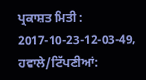ਪ੍ਰਕਾਸ਼ਤ ਮਿਤੀ : 2017-10-23-12-03-49, ਹਵਾਲੇ/ਟਿੱਪਣੀਆਂ: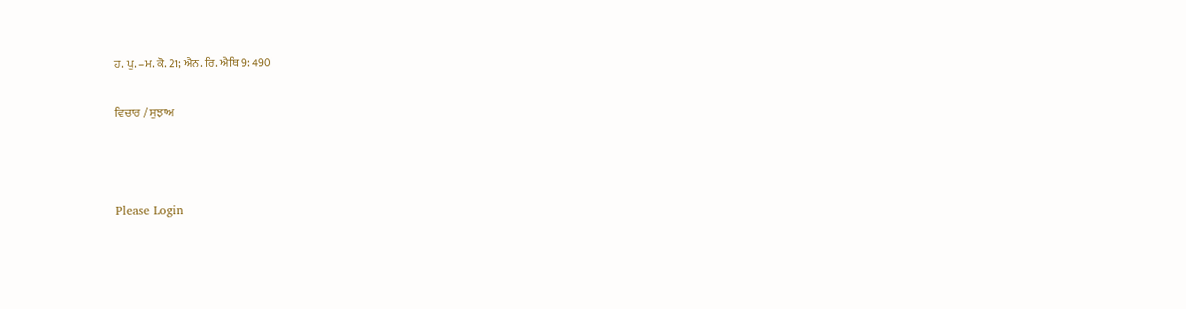ਹ. ਪੁ. –ਮ. ਕੋ. 21; ਐਨ. ਰਿ. ਐਥਿ 9: 490

ਵਿਚਾਰ / ਸੁਝਾਅ



Please Login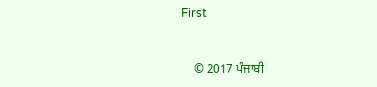First


    © 2017 ਪੰਜਾਬੀ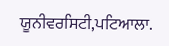ਯੂਨੀਵਰਸਿਟੀ,ਪਟਿਆਲਾ.